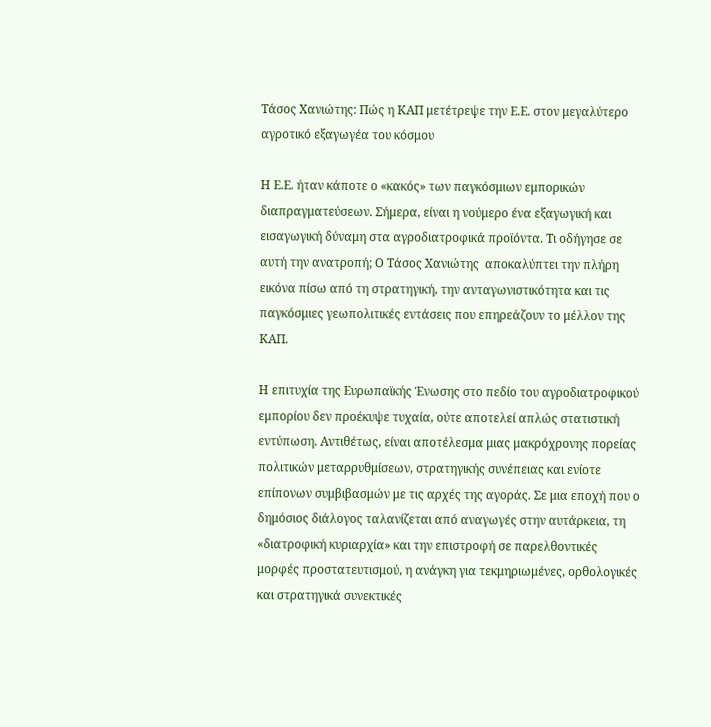Τάσος Χανιώτης: Πώς η ΚΑΠ μετέτρεψε την Ε.Ε. στον μεγαλύτερο αγροτικό εξαγωγέα του κόσμου

Η Ε.Ε. ήταν κάποτε ο «κακός» των παγκόσμιων εμπορικών διαπραγματεύσεων. Σήμερα, είναι η νούμερο ένα εξαγωγική και εισαγωγική δύναμη στα αγροδιατροφικά προϊόντα. Τι οδήγησε σε αυτή την ανατροπή; Ο Τάσος Χανιώτης  αποκαλύπτει την πλήρη εικόνα πίσω από τη στρατηγική, την ανταγωνιστικότητα και τις παγκόσμιες γεωπολιτικές εντάσεις που επηρεάζουν το μέλλον της ΚΑΠ.

Η επιτυχία της Ευρωπαϊκής Ένωσης στο πεδίο του αγροδιατροφικού εμπορίου δεν προέκυψε τυχαία, ούτε αποτελεί απλώς στατιστική εντύπωση. Αντιθέτως, είναι αποτέλεσμα μιας μακρόχρονης πορείας πολιτικών μεταρρυθμίσεων, στρατηγικής συνέπειας και ενίοτε επίπονων συμβιβασμών με τις αρχές της αγοράς. Σε μια εποχή που ο δημόσιος διάλογος ταλανίζεται από αναγωγές στην αυτάρκεια, τη «διατροφική κυριαρχία» και την επιστροφή σε παρελθοντικές μορφές προστατευτισμού, η ανάγκη για τεκμηριωμένες, ορθολογικές και στρατηγικά συνεκτικές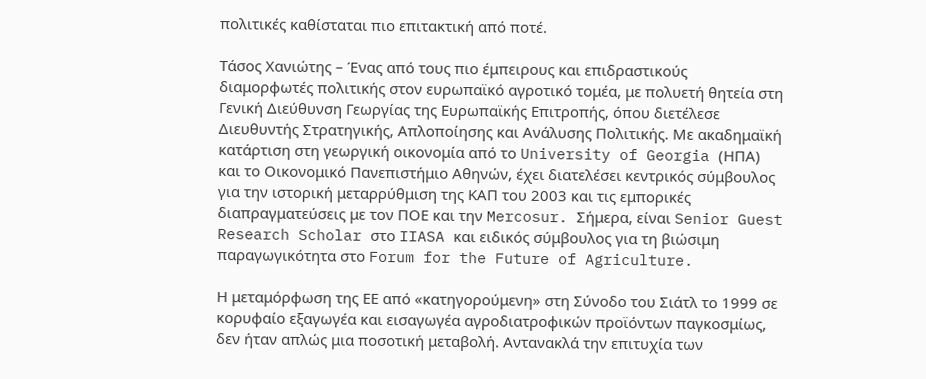πολιτικές καθίσταται πιο επιτακτική από ποτέ.

Τάσος Χανιώτης – Ένας από τους πιο έμπειρους και επιδραστικούς διαμορφωτές πολιτικής στον ευρωπαϊκό αγροτικό τομέα, με πολυετή θητεία στη Γενική Διεύθυνση Γεωργίας της Ευρωπαϊκής Επιτροπής, όπου διετέλεσε Διευθυντής Στρατηγικής, Απλοποίησης και Ανάλυσης Πολιτικής. Με ακαδημαϊκή κατάρτιση στη γεωργική οικονομία από το University of Georgia (ΗΠΑ) και το Οικονομικό Πανεπιστήμιο Αθηνών, έχει διατελέσει κεντρικός σύμβουλος για την ιστορική μεταρρύθμιση της ΚΑΠ του 2003 και τις εμπορικές διαπραγματεύσεις με τον ΠΟΕ και την Mercosur. Σήμερα, είναι Senior Guest Research Scholar στο IIASA και ειδικός σύμβουλος για τη βιώσιμη παραγωγικότητα στο Forum for the Future of Agriculture.

Η μεταμόρφωση της ΕΕ από «κατηγορούμενη» στη Σύνοδο του Σιάτλ το 1999 σε κορυφαίο εξαγωγέα και εισαγωγέα αγροδιατροφικών προϊόντων παγκοσμίως, δεν ήταν απλώς μια ποσοτική μεταβολή. Αντανακλά την επιτυχία των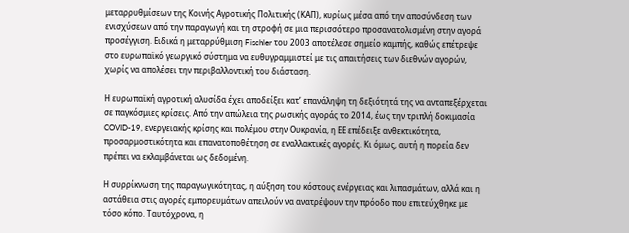μεταρρυθμίσεων της Κοινής Αγροτικής Πολιτικής (ΚΑΠ), κυρίως μέσα από την αποσύνδεση των ενισχύσεων από την παραγωγή και τη στροφή σε μια περισσότερο προσανατολισμένη στην αγορά προσέγγιση. Ειδικά η μεταρρύθμιση Fischler του 2003 αποτέλεσε σημείο καμπής, καθώς επέτρεψε στο ευρωπαϊκό γεωργικό σύστημα να ευθυγραμμιστεί με τις απαιτήσεις των διεθνών αγορών, χωρίς να απολέσει την περιβαλλοντική του διάσταση.

Η ευρωπαϊκή αγροτική αλυσίδα έχει αποδείξει κατ’ επανάληψη τη δεξιότητά της να ανταπεξέρχεται σε παγκόσμιες κρίσεις. Από την απώλεια της ρωσικής αγοράς το 2014, έως την τριπλή δοκιμασία COVID-19, ενεργειακής κρίσης και πολέμου στην Ουκρανία, η ΕΕ επέδειξε ανθεκτικότητα, προσαρμοστικότητα και επανατοποθέτηση σε εναλλακτικές αγορές. Κι όμως, αυτή η πορεία δεν πρέπει να εκλαμβάνεται ως δεδομένη.

Η συρρίκνωση της παραγωγικότητας, η αύξηση του κόστους ενέργειας και λιπασμάτων, αλλά και η αστάθεια στις αγορές εμπορευμάτων απειλούν να ανατρέψουν την πρόοδο που επιτεύχθηκε με τόσο κόπο. Ταυτόχρονα, η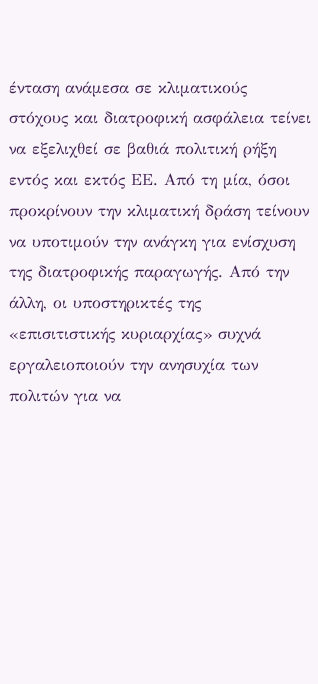ένταση ανάμεσα σε κλιματικούς στόχους και διατροφική ασφάλεια τείνει να εξελιχθεί σε βαθιά πολιτική ρήξη εντός και εκτός ΕΕ. Από τη μία, όσοι προκρίνουν την κλιματική δράση τείνουν να υποτιμούν την ανάγκη για ενίσχυση της διατροφικής παραγωγής. Από την άλλη, οι υποστηρικτές της «επισιτιστικής κυριαρχίας» συχνά εργαλειοποιούν την ανησυχία των πολιτών για να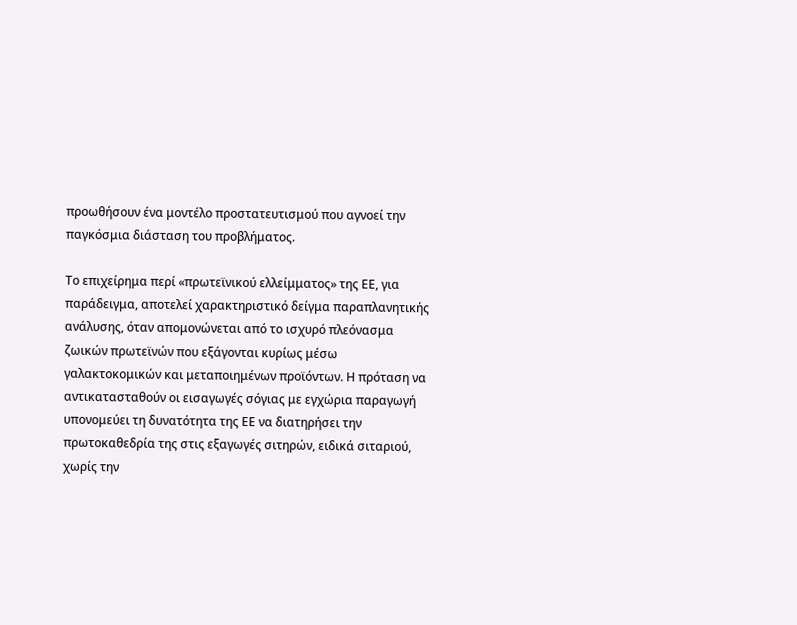προωθήσουν ένα μοντέλο προστατευτισμού που αγνοεί την παγκόσμια διάσταση του προβλήματος.

Το επιχείρημα περί «πρωτεϊνικού ελλείμματος» της ΕΕ, για παράδειγμα, αποτελεί χαρακτηριστικό δείγμα παραπλανητικής ανάλυσης, όταν απομονώνεται από το ισχυρό πλεόνασμα ζωικών πρωτεϊνών που εξάγονται κυρίως μέσω γαλακτοκομικών και μεταποιημένων προϊόντων. Η πρόταση να αντικατασταθούν οι εισαγωγές σόγιας με εγχώρια παραγωγή υπονομεύει τη δυνατότητα της ΕΕ να διατηρήσει την πρωτοκαθεδρία της στις εξαγωγές σιτηρών, ειδικά σιταριού, χωρίς την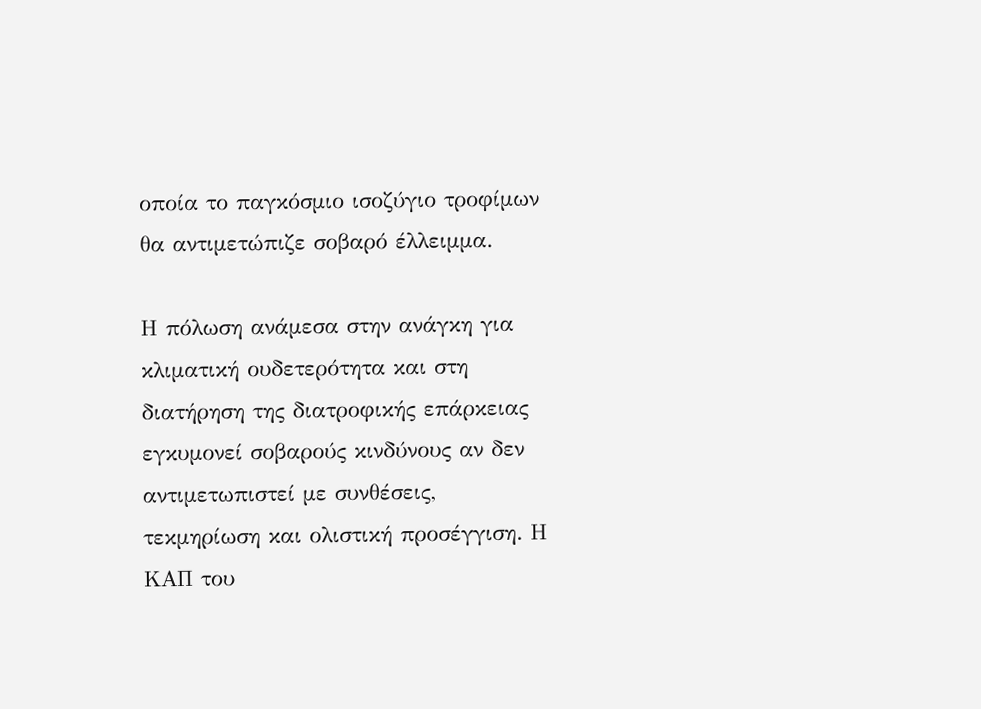οποία το παγκόσμιο ισοζύγιο τροφίμων θα αντιμετώπιζε σοβαρό έλλειμμα.

Η πόλωση ανάμεσα στην ανάγκη για κλιματική ουδετερότητα και στη διατήρηση της διατροφικής επάρκειας εγκυμονεί σοβαρούς κινδύνους αν δεν αντιμετωπιστεί με συνθέσεις, τεκμηρίωση και ολιστική προσέγγιση. Η ΚΑΠ του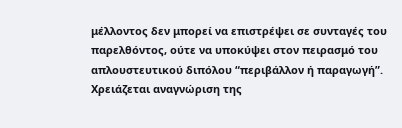μέλλοντος δεν μπορεί να επιστρέψει σε συνταγές του παρελθόντος, ούτε να υποκύψει στον πειρασμό του απλουστευτικού διπόλου “περιβάλλον ή παραγωγή”. Χρειάζεται αναγνώριση της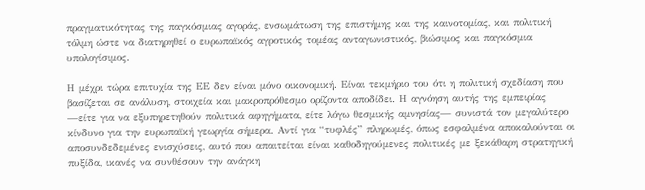πραγματικότητας της παγκόσμιας αγοράς, ενσωμάτωση της επιστήμης και της καινοτομίας, και πολιτική τόλμη ώστε να διατηρηθεί ο ευρωπαϊκός αγροτικός τομέας ανταγωνιστικός, βιώσιμος και παγκόσμια υπολογίσιμος.

Η μέχρι τώρα επιτυχία της ΕΕ δεν είναι μόνο οικονομική. Είναι τεκμήριο του ότι η πολιτική σχεδίαση που βασίζεται σε ανάλυση, στοιχεία και μακροπρόθεσμο ορίζοντα αποδίδει. Η αγνόηση αυτής της εμπειρίας —είτε για να εξυπηρετηθούν πολιτικά αφηγήματα, είτε λόγω θεσμικής αμνησίας— συνιστά τον μεγαλύτερο κίνδυνο για την ευρωπαϊκή γεωργία σήμερα. Αντί για “τυφλές” πληρωμές, όπως εσφαλμένα αποκαλούνται οι αποσυνδεδεμένες ενισχύσεις, αυτό που απαιτείται είναι καθοδηγούμενες πολιτικές με ξεκάθαρη στρατηγική πυξίδα, ικανές να συνθέσουν την ανάγκη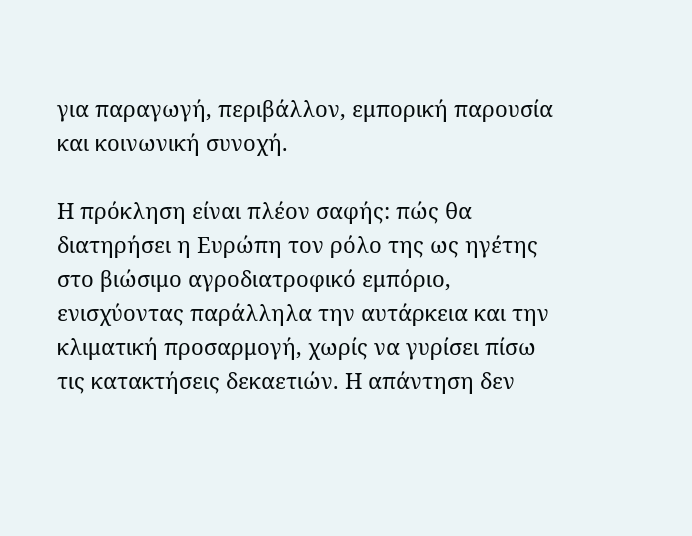για παραγωγή, περιβάλλον, εμπορική παρουσία και κοινωνική συνοχή.

Η πρόκληση είναι πλέον σαφής: πώς θα διατηρήσει η Ευρώπη τον ρόλο της ως ηγέτης στο βιώσιμο αγροδιατροφικό εμπόριο, ενισχύοντας παράλληλα την αυτάρκεια και την κλιματική προσαρμογή, χωρίς να γυρίσει πίσω τις κατακτήσεις δεκαετιών. Η απάντηση δεν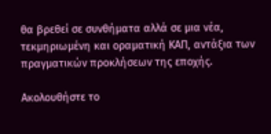θα βρεθεί σε συνθήματα αλλά σε μια νέα, τεκμηριωμένη και οραματική ΚΑΠ, αντάξια των πραγματικών προκλήσεων της εποχής.

Ακολουθήστε το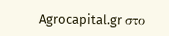Agrocapital.gr στο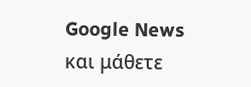Google News και μάθετε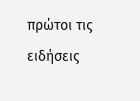πρώτοι τις ειδήσεις